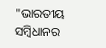"ଭାରତୀୟ ସମ୍ବିଧାନର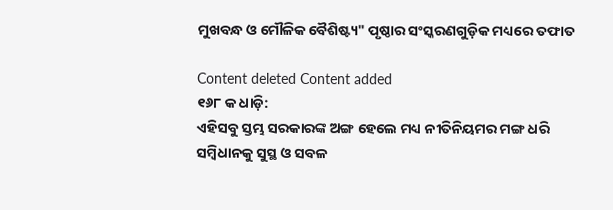ମୁଖବନ୍ଧ ଓ ମୌଳିକ ବୈଶିଷ୍ଟ୍ୟ" ପୃଷ୍ଠାର ସଂସ୍କରଣ‌ଗୁଡ଼ିକ ମଧ୍ୟରେ ତଫାତ

Content deleted Content added
୧୬୮ କ ଧାଡ଼ି:
ଏହିସବୁ ସ୍ତମ୍ଭ ସରକାରଙ୍କ ଅଙ୍ଗ ହେଲେ ମଧ୍ୟ ନୀତିନିୟମର ମଙ୍ଗ ଧରି ସମ୍ବିଧାନକୁ ସୁସ୍ଥ ଓ ସବଳ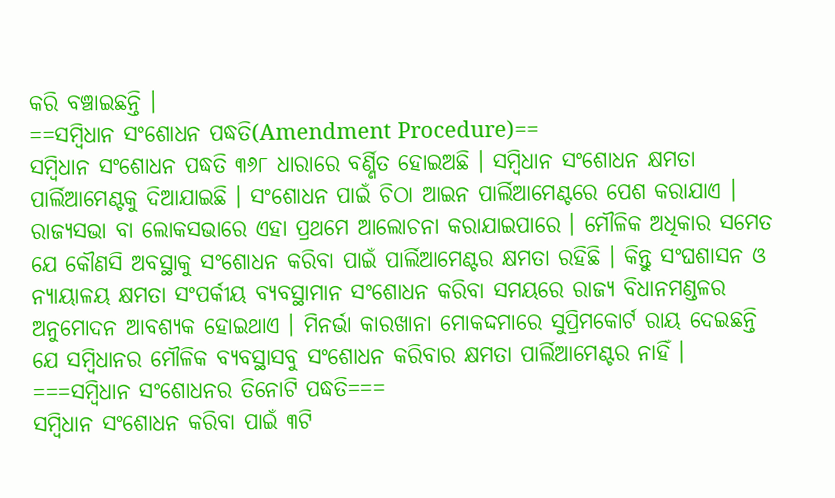କରି ବଞ୍ଚାଇଛନ୍ତି ।
==ସମ୍ବିଧାନ ସଂଶୋଧନ ପଦ୍ଧତି(Amendment Procedure)==
ସମ୍ବିଧାନ ସଂଶୋଧନ ପଦ୍ଧତି ୩୬୮ ଧାରାରେ ବର୍ଣ୍ଣିତ ହୋଇଅଛି । ସମ୍ବିଧାନ ସଂଶୋଧନ କ୍ଷମତା ପାର୍ଲିଆମେଣ୍ଟକୁ ଦିଆଯାଇଛି । ସଂଶୋଧନ ପାଇଁ ଚିଠା ଆଇନ ପାର୍ଲିଆମେଣ୍ଟରେ ପେଶ କରାଯାଏ । ରାଜ୍ୟସଭା ବା ଲୋକସଭାରେ ଏହା ପ୍ରଥମେ ଆଲୋଚନା କରାଯାଇପାରେ । ମୌଳିକ ଅଧିକାର ସମେତ ଯେ କୌଣସି ଅବସ୍ଥାକୁ ସଂଶୋଧନ କରିବା ପାଇଁ ପାର୍ଲିଆମେଣ୍ଟର କ୍ଷମତା ରହିଛି । କିନ୍ତୁ ସଂଘଶାସନ ଓ ନ୍ୟାୟାଳୟ କ୍ଷମତା ସଂପର୍କୀୟ ବ୍ୟବସ୍ଥାମାନ ସଂଶୋଧନ କରିବା ସମୟରେ ରାଜ୍ୟ ବିଧାନମଣ୍ଡଳର ଅନୁମୋଦନ ଆବଶ୍ୟକ ହୋଇଥାଏ । ମିନର୍ଭା କାରଖାନା ମୋକଦ୍ଦମାରେ ସୁପ୍ରିମକୋର୍ଟ ରାୟ ଦେଇଛନ୍ତି ଯେ ସମ୍ବିଧାନର ମୌଳିକ ବ୍ୟବସ୍ଥାସବୁ ସଂଶୋଧନ କରିବାର କ୍ଷମତା ପାର୍ଲିଆମେଣ୍ଟର ନାହିଁ ।
===ସମ୍ବିଧାନ ସଂଶୋଧନର ତିନୋଟି ପଦ୍ଧତି===
ସମ୍ବିଧାନ ସଂଶୋଧନ କରିବା ପାଇଁ ୩ଟି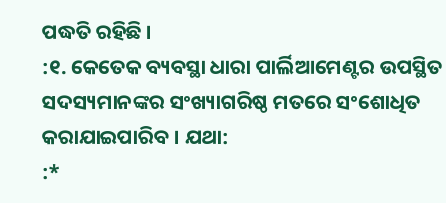ପଦ୍ଧତି ରହିଛି ।
:୧. କେତେକ ବ୍ୟବସ୍ଥା ଧାରା ପାର୍ଲିଆମେଣ୍ଟର ଉପସ୍ଥିତ ସଦସ୍ୟମାନଙ୍କର ସଂଖ୍ୟାଗରିଷ୍ଠ ମତରେ ସଂଶୋଧିତ କରାଯାଇପାରିବ । ଯଥା:
:*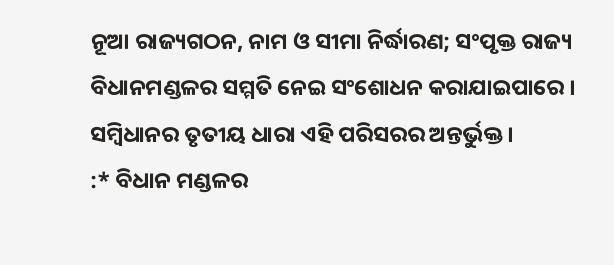ନୂଆ ରାଜ୍ୟଗଠନ, ନାମ ଓ ସୀମା ନିର୍ଦ୍ଧାରଣ; ସଂପୃକ୍ତ ରାଜ୍ୟ ବିଧାନମଣ୍ଡଳର ସମ୍ମତି ନେଇ ସଂଶୋଧନ କରାଯାଇପାରେ । ସମ୍ବିଧାନର ତୃତୀୟ ଧାରା ଏହି ପରିସରର ଅନ୍ତର୍ଭୁକ୍ତ ।
:* ବିଧାନ ମଣ୍ଡଳର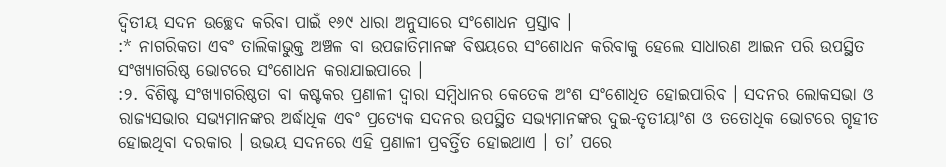ଦ୍ୱିତୀୟ ସଦନ ଉଚ୍ଛେଦ କରିବା ପାଇଁ ୧୬୯ ଧାରା ଅନୁସାରେ ସଂଶୋଧନ ପ୍ରସ୍ତାବ ।
:* ନାଗରିକତା ଏବଂ ତାଲିକାଭୁକ୍ତ ଅଞ୍ଚଳ ବା ଉପଜାତିମାନଙ୍କ ବିଷୟରେ ସଂଶୋଧନ କରିବାକୁ ହେଲେ ସାଧାରଣ ଆଇନ ପରି ଉପସ୍ଥିତ ସଂଖ୍ୟାଗରିଷ୍ଠ ଭୋଟରେ ସଂଶୋଧନ କରାଯାଇପାରେ ।
:୨. ବିଶିଷ୍ଟ ସଂଖ୍ୟାଗରିଷ୍ଠତା ବା କଷ୍ଟକର ପ୍ରଣାଳୀ ଦ୍ୱାରା ସମ୍ବିଧାନର କେତେକ ଅଂଶ ସଂଶୋଧିତ ହୋଇପାରିବ । ସଦନର ଲୋକସଭା ଓ ରାଜ୍ୟସଭାର ସଭ୍ୟମାନଙ୍କର ଅର୍ଦ୍ଧାଧିକ ଏବଂ ପ୍ରତ୍ୟେକ ସଦନର ଉପସ୍ଥିତ ସଭ୍ୟମାନଙ୍କର ଦୁଇ-ତୃତୀୟାଂଶ ଓ ତତୋଧିକ ଭୋଟରେ ଗୃହୀତ ହୋଇଥିବା ଦରକାର । ଉଭୟ ସଦନରେ ଏହି ପ୍ରଣାଳୀ ପ୍ରବର୍ତ୍ତିତ ହୋଇଥାଏ । ତା’ ପରେ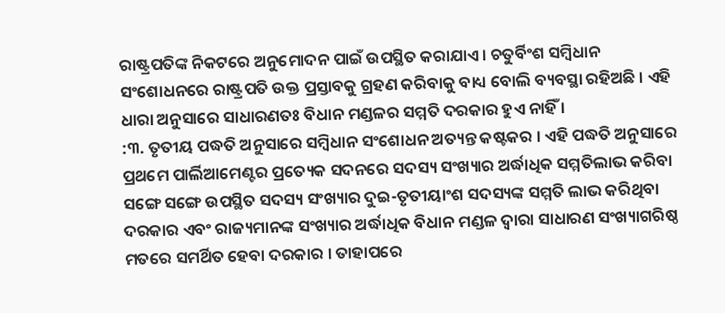ରାଷ୍ଟ୍ରପତିଙ୍କ ନିକଟରେ ଅନୁମୋଦନ ପାଇଁ ଉପସ୍ଥିତ କରାଯାଏ । ଚତୁର୍ବିଂଶ ସମ୍ବିଧାନ ସଂଶୋଧନରେ ରାଷ୍ଟ୍ରପତି ଉକ୍ତ ପ୍ରସ୍ତାବକୁ ଗ୍ରହଣ କରିବାକୁ ବାଧ୍ୟ ବୋଲି ବ୍ୟବସ୍ଥା ରହିଅଛି । ଏହି ଧାରା ଅନୁସାରେ ସାଧାରଣତଃ ବିଧାନ ମଣ୍ଡଳର ସମ୍ମତି ଦରକାର ହୁଏ ନାହିଁ ।
:୩. ତୃତୀୟ ପଦ୍ଧତି ଅନୁସାରେ ସମ୍ବିଧାନ ସଂଶୋଧନ ଅତ୍ୟନ୍ତ କଷ୍ଟକର । ଏହି ପଦ୍ଧତି ଅନୁସାରେ ପ୍ରଥମେ ପାର୍ଲିଆମେଣ୍ଟର ପ୍ରତ୍ୟେକ ସଦନରେ ସଦସ୍ୟ ସଂଖ୍ୟାର ଅର୍ଦ୍ଧାଧିକ ସମ୍ମତିଲାଭ କରିବା ସଙ୍ଗେ ସଙ୍ଗେ ଉପସ୍ଥିତ ସଦସ୍ୟ ସଂଖ୍ୟାର ଦୁଇ-ତୃତୀୟାଂଶ ସଦସ୍ୟଙ୍କ ସମ୍ମତି ଲାଭ କରିଥିବା ଦରକାର ଏବଂ ରାଜ୍ୟମାନଙ୍କ ସଂଖ୍ୟାର ଅର୍ଦ୍ଧାଧିକ ବିଧାନ ମଣ୍ଡଳ ଦ୍ୱାରା ସାଧାରଣ ସଂଖ୍ୟାଗରିଷ୍ଠ ମତରେ ସମର୍ଥିତ ହେବା ଦରକାର । ତାହାପରେ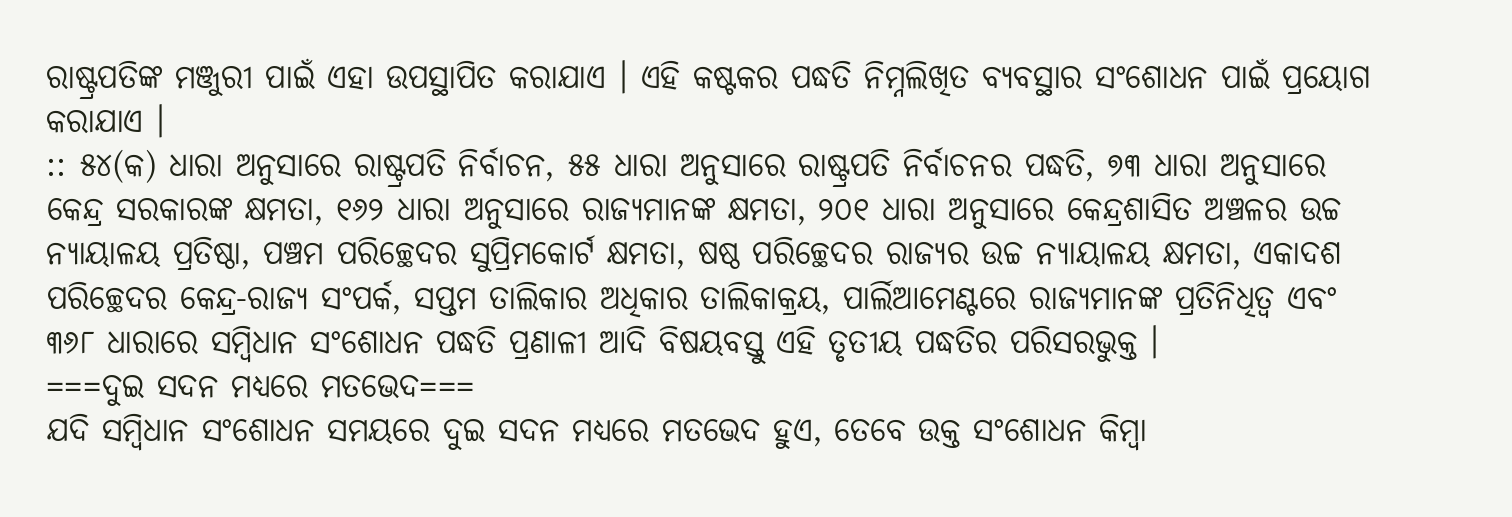ରାଷ୍ଟ୍ରପତିଙ୍କ ମଞ୍ଜୁରୀ ପାଇଁ ଏହା ଉପସ୍ଥାପିତ କରାଯାଏ । ଏହି କଷ୍ଟକର ପଦ୍ଧତି ନିମ୍ନଲିଖିତ ବ୍ୟବସ୍ଥାର ସଂଶୋଧନ ପାଇଁ ପ୍ରୟୋଗ କରାଯାଏ ।
:: ୫୪(କ) ଧାରା ଅନୁସାରେ ରାଷ୍ଟ୍ରପତି ନିର୍ବାଚନ, ୫୫ ଧାରା ଅନୁସାରେ ରାଷ୍ଟ୍ରପତି ନିର୍ବାଚନର ପଦ୍ଧତି, ୭୩ ଧାରା ଅନୁସାରେ କେନ୍ଦ୍ର ସରକାରଙ୍କ କ୍ଷମତା, ୧୬୨ ଧାରା ଅନୁସାରେ ରାଜ୍ୟମାନଙ୍କ କ୍ଷମତା, ୨୦୧ ଧାରା ଅନୁସାରେ କେନ୍ଦ୍ରଶାସିତ ଅଞ୍ଚଳର ଉଚ୍ଚ ନ୍ୟାୟାଳୟ ପ୍ରତିଷ୍ଠା, ପଞ୍ଚମ ପରିଚ୍ଛେଦର ସୁପ୍ରିମକୋର୍ଟ କ୍ଷମତା, ଷଷ୍ଠ ପରିଚ୍ଛେଦର ରାଜ୍ୟର ଉଚ୍ଚ ନ୍ୟାୟାଳୟ କ୍ଷମତା, ଏକାଦଶ ପରିଚ୍ଛେଦର କେନ୍ଦ୍ର-ରାଜ୍ୟ ସଂପର୍କ, ସପ୍ତମ ତାଲିକାର ଅଧିକାର ତାଲିକାକ୍ରୟ, ପାର୍ଲିଆମେଣ୍ଟରେ ରାଜ୍ୟମାନଙ୍କ ପ୍ରତିନିଧିତ୍ୱ ଏବଂ ୩୬୮ ଧାରାରେ ସମ୍ବିଧାନ ସଂଶୋଧନ ପଦ୍ଧତି ପ୍ରଣାଳୀ ଆଦି ବିଷୟବସ୍ତୁ ଏହି ତୃତୀୟ ପଦ୍ଧତିର ପରିସରଭୁକ୍ତ ।
===ଦୁଇ ସଦନ ମଧ୍ୟରେ ମତଭେଦ===
ଯଦି ସମ୍ବିଧାନ ସଂଶୋଧନ ସମୟରେ ଦୁଇ ସଦନ ମଧ୍ୟରେ ମତଭେଦ ହୁଏ, ତେବେ ଉକ୍ତ ସଂଶୋଧନ କିମ୍ବା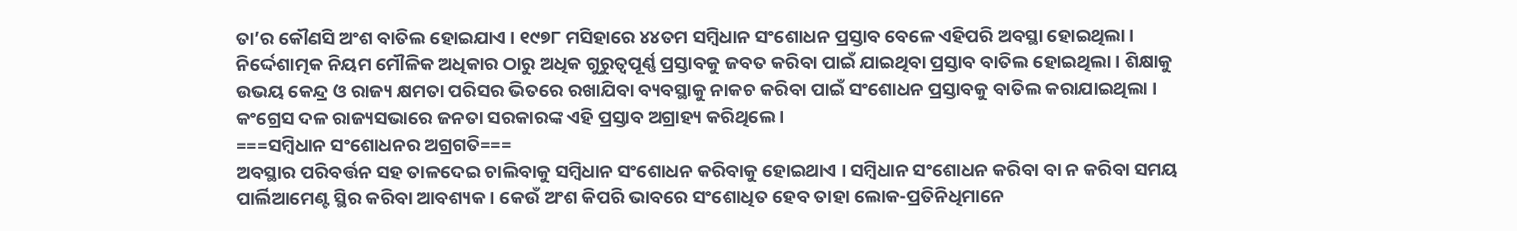ତା’ର କୌଣସି ଅଂଶ ବାତିଲ ହୋଇଯାଏ । ୧୯୭୮ ମସିହାରେ ୪୪ତମ ସମ୍ବିଧାନ ସଂଶୋଧନ ପ୍ରସ୍ତାବ ବେଳେ ଏହିପରି ଅବସ୍ଥା ହୋଇଥିଲା । ନିର୍ଦ୍ଦେଶାତ୍ମକ ନିୟମ ମୌଳିକ ଅଧିକାର ଠାରୁ ଅଧିକ ଗୁରୁତ୍ୱପୂର୍ଣ୍ଣ ପ୍ରସ୍ତାବକୁ ଜବତ କରିବା ପାଇଁ ଯାଇଥିବା ପ୍ରସ୍ତାବ ବାତିଲ ହୋଇଥିଲା । ଶିକ୍ଷାକୁ ଉଭୟ କେନ୍ଦ୍ର ଓ ରାଜ୍ୟ କ୍ଷମତା ପରିସର ଭିତରେ ରଖାଯିବା ବ୍ୟବସ୍ଥାକୁ ନାକଚ କରିବା ପାଇଁ ସଂଶୋଧନ ପ୍ରସ୍ତାବକୁ ବାତିଲ କରାଯାଇଥିଲା । କଂଗ୍ରେସ ଦଳ ରାଜ୍ୟସଭାରେ ଜନତା ସରକାରଙ୍କ ଏହି ପ୍ରସ୍ତାବ ଅଗ୍ରାହ୍ୟ କରିଥିଲେ ।
===ସମ୍ବିଧାନ ସଂଶୋଧନର ଅଗ୍ରଗତି===
ଅବସ୍ଥାର ପରିବର୍ତ୍ତନ ସହ ତାଳଦେଇ ଚାଲିବାକୁ ସମ୍ବିଧାନ ସଂଶୋଧନ କରିବାକୁ ହୋଇଥାଏ । ସମ୍ବିଧାନ ସଂଶୋଧନ କରିବା ବା ନ କରିବା ସମୟ ପାର୍ଲିଆମେଣ୍ଟ ସ୍ଥିର କରିବା ଆବଶ୍ୟକ । କେଉଁ ଅଂଶ କିପରି ଭାବରେ ସଂଶୋଧିତ ହେବ ତାହା ଲୋକ-ପ୍ରତିନିଧିମାନେ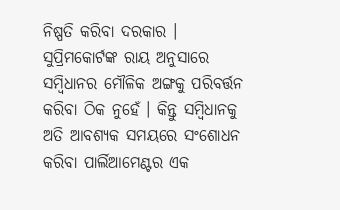ନିଷ୍ପତି କରିବା ଦରକାର । ସୁପ୍ରିମକୋର୍ଟଙ୍କ ରାୟ ଅନୁସାରେ ସମ୍ବିଧାନର ମୌଳିକ ଅଙ୍ଗକୁ ପରିବର୍ତ୍ତନ କରିବା ଠିକ ନୁହେଁ । କିନ୍ତୁ ସମ୍ବିଧାନକୁ ଅତି ଆବଶ୍ୟକ ସମୟରେ ସଂଶୋଧନ କରିବା ପାର୍ଲିଆମେଣ୍ଟର ଏକ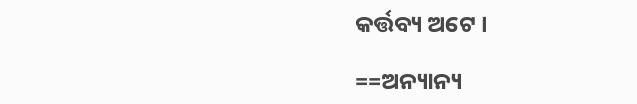କର୍ତ୍ତବ୍ୟ ଅଟେ ।

==ଅନ୍ୟାନ୍ୟ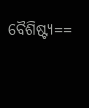ବୈଶିଷ୍ଟ୍ୟ==